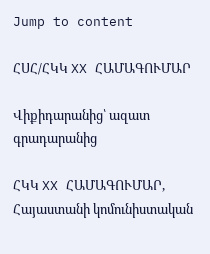Jump to content

ՀՍՀ/ՀԿԿ XX ՀԱՄԱԳՈՒՄԱՐ

Վիքիդարանից՝ ազատ գրադարանից

ՀԿԿ XX ՀԱՄԱԳՈՒՄԱՐ, Հայաստանի կոմունիստական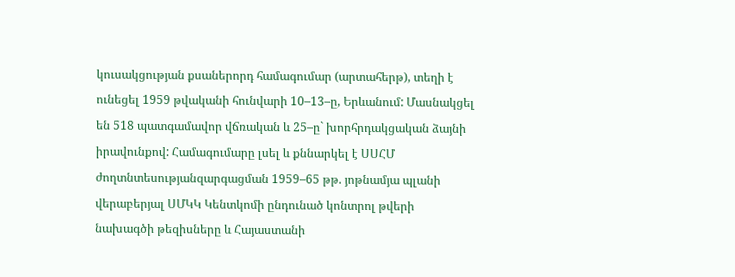կուսակցության քսաներորդ համագումար (արտահերթ), տեղի է ունեցել 1959 թվականի հունվարի 10–13–ը, Երևանում: Մասնակցել են 518 պատգամավոր վճռական և 25–ը` խորհրդակցական ձայնի իրավունքով: Համագումարը լսել և քննարկել է ՍՍՀՄ ժողտնտեսությանզարգացման 1959–65 թթ. յոթնամյա պլանի վերաբերյալ ՍՄԿԿ Կենտկոմի ընդունած կոնտրոլ թվերի նախագծի թեզիսները և Հայաստանի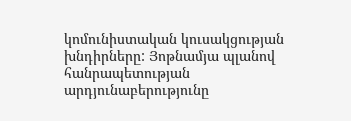կոմունիստական կուսակցության խնդիրները: Յոթնամյա պլանով հանրապետության արդյունաբերությունը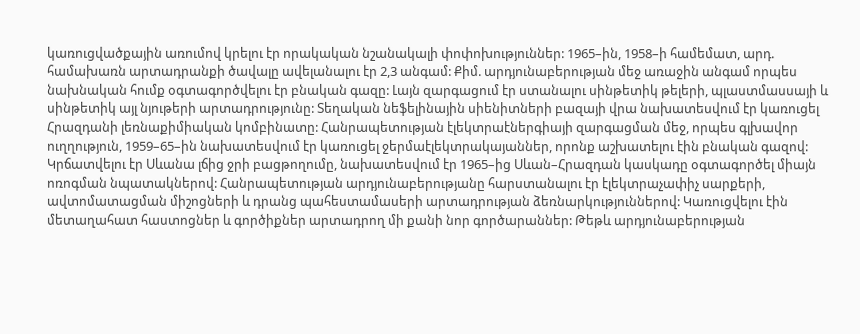կառուցվածքային առումով կրելու էր որակական նշանակալի փոփոխություններ: 1965–ին, 1958–ի համեմատ, արդ. համախառն արտադրանքի ծավալը ավելանալու էր 2,3 անգամ: Քիմ. արդյունաբերության մեջ առաջին անգամ որպես նախնական հումք օգտագործվելու էր բնական գազը: Լայն զարգացում էր ստանալու սինթետիկ թելերի, պլաստմասսայի և սինթետիկ այլ նյութերի արտադրությունը: Տեղական նեֆելինային սիենիտների բազայի վրա նախատեսվում էր կառուցել Հրազդանի լեռնաքիմիական կոմբինատը: Հանրապետության էլեկտրաէներգիայի զարգացման մեջ, որպես գլխավոր ուղղություն, 1959–65–ին նախատեսվում էր կառուցել ջերմաէլեկտրակայաններ, որոնք աշխատելու էին բնական գազով: Կրճատվելու էր Սևանա լճից ջրի բացթողումը, նախատեսվում էր 1965–ից Սևան–Հրազդան կասկադը օգտագործել միայն ոռոգման նպատակներով: Հանրապետության արդյունաբերությանը հարստանալու էր էլեկտրաչափիչ սարքերի, ավտոմատացման միշոցների և դրանց պահեստամասերի արտադրության ձեռնարկություններով: Կառուցվելու էին մետաղահատ հաստոցներ և գործիքներ արտադրող մի քանի նոր գործարաններ: Թեթև արդյունաբերության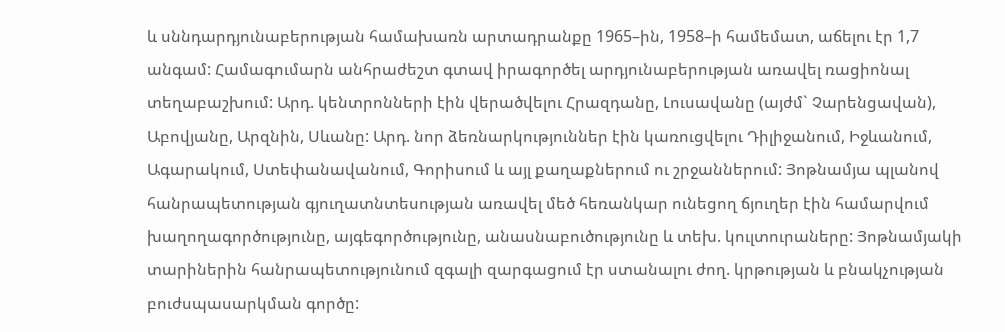և սննդարդյունաբերության համախառն արտադրանքը 1965–ին, 1958–ի համեմատ, աճելու էր 1,7 անգամ: Համագումարն անհրաժեշտ գտավ իրագործել արդյունաբերության առավել ռացիոնալ տեղաբաշխում: Արդ. կենտրոնների էին վերածվելու Հրազդանը, Լուսավանը (այժմ` Չարենցավան), Աբովյանը, Արզնին, Սևանը: Արդ. նոր ձեռնարկություններ էին կառուցվելու Դիլիջանում, Իջևանում, Ագարակում, Ստեփանավանում, Գորիսում և այլ քաղաքներում ու շրջաններում: Յոթնամյա պլանով հանրապետության գյուղատնտեսության առավել մեծ հեռանկար ունեցող ճյուղեր էին համարվում խաղողագործությունը, այգեգործությունը, անասնաբուծությունը և տեխ. կուլտուրաները: Յոթնամյակի տարիներին հանրապետությունում զգալի զարգացում էր ստանալու ժող. կրթության և բնակչության բուժսպասարկման գործը: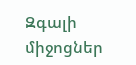Զգալի միջոցներ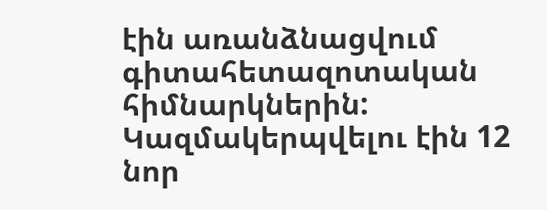էին առանձնացվում գիտահետազոտական հիմնարկներին: Կազմակերպվելու էին 12 նոր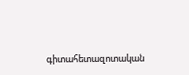գիտահետազոտական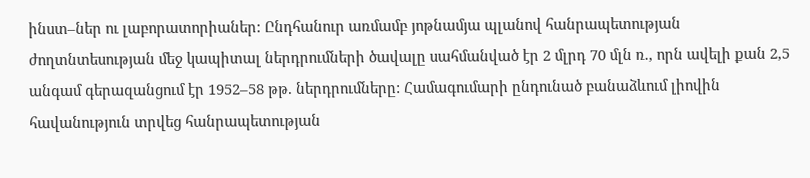ինստ–ներ ու լաբորատորիաներ: Ընդհանուր առմամբ յոթնամյա պլանով հանրապետության ժողտնտեսության մեջ կապիտալ ներդրումների ծավալը սահմանված էր 2 մլրդ 70 մլն ռ., որն ավելի քան 2,5 անգամ գերազանցում էր 1952–58 թթ. ներդրումները: Համագումարի ընդունած բանաձևում լիովին հավանություն տրվեց հանրապետության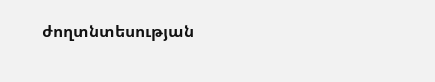ժողտնտեսության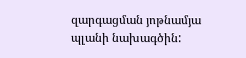զարգացման յոթնամյա պլանի նախագծին: